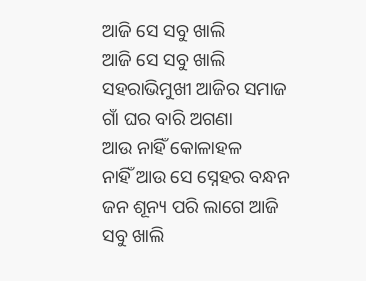ଆଜି ସେ ସବୁ ଖାଲି
ଆଜି ସେ ସବୁ ଖାଲି
ସହରାଭିମୁଖୀ ଆଜିର ସମାଜ
ଗାଁ ଘର ବାରି ଅଗଣା
ଆଉ ନାହିଁ କୋଳାହଳ
ନାହିଁ ଆଉ ସେ ସ୍ନେହର ବନ୍ଧନ
ଜନ ଶୂନ୍ୟ ପରି ଲାଗେ ଆଜି
ସବୁ ଖାଲି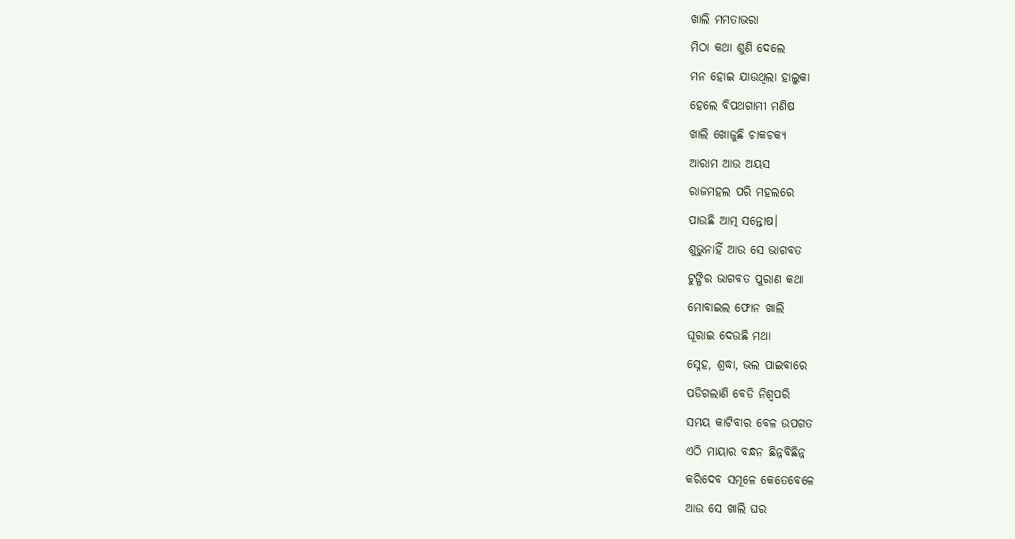ଖାଲି ମମତାଭରା
ମିଠା କଥା ଶୁଣି ଦେଲେ
ମନ ହୋଇ ଯାଉଥିଲା ହାଲୁକା
ହେଲେ ବିପଥଗାମୀ ମଣିଷ
ଖାଲି ଖୋଜୁଛି ଚାକଚକ୍ୟ
ଆରାମ ଆଉ ଅୟସ
ରାଜମହଲ ପରି ମହଲରେ
ପାଉଛି ଆତ୍ମ ସନ୍ତୋଷ।
ଶୁଭୁନାହିଁ ଆଉ ସେ ଭାଗବତ
ଟୁଙ୍ଗିର ଭାଗବତ ପୁରାଣ କଥା
ମୋବାଇଲ ଫୋନ ଖାଲି
ଘୂରାଇ ଦେଉଛି ମଥା
ସ୍ନେହ, ଶ୍ରଦ୍ଧା, ଭଲ ପାଇବାରେ
ପଡିଗଲାଣି ବେଡି ନିଶ୍ୱପରି
ସମୟ କାଟିବାର ବେଳ ଉପଗତ
ଏଠି ମାୟାର ବନ୍ଧନ ଛିନ୍ନବିଛିନ୍ନ
କରିଦେବ ସମୂଳେ କେତେବେଳେ
ଆଉ ସେ ଖାଲି ଘର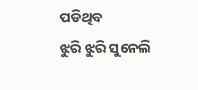ପଡିଥିବ
ଝୁରି ଝୁରି ସୁନେଲି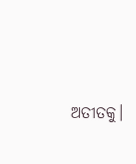ଅତୀତକୁ।